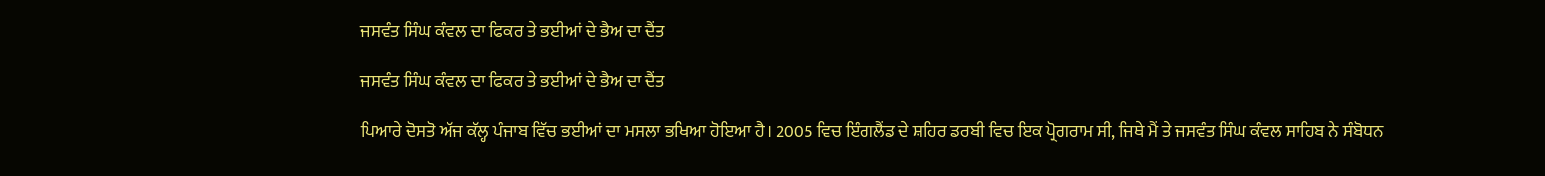ਜਸਵੰਤ ਸਿੰਘ ਕੰਵਲ ਦਾ ਫਿਕਰ ਤੇ ਭਈਆਂ ਦੇ ਭੈਅ ਦਾ ਦੈਂਤ

ਜਸਵੰਤ ਸਿੰਘ ਕੰਵਲ ਦਾ ਫਿਕਰ ਤੇ ਭਈਆਂ ਦੇ ਭੈਅ ਦਾ ਦੈਂਤ

ਪਿਆਰੇ ਦੋਸਤੋ ਅੱਜ ਕੱਲ੍ਹ ਪੰਜਾਬ ਵਿੱਚ ਭਈਆਂ ਦਾ ਮਸਲਾ ਭਖਿਆ ਹੋਇਆ ਹੈ। 2005 ਵਿਚ ਇੰਗਲੈਂਡ ਦੇ ਸ਼ਹਿਰ ਡਰਬੀ ਵਿਚ ਇਕ ਪ੍ਰੋਗਰਾਮ ਸੀ, ਜਿਥੇ ਮੈਂ ਤੇ ਜਸਵੰਤ ਸਿੰਘ ਕੰਵਲ ਸਾਹਿਬ ਨੇ ਸੰਬੋਧਨ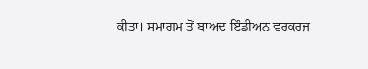ਕੀਤਾ। ਸਮਾਗਮ ਤੋਂ ਬਾਅਦ ਇੰਡੀਅਨ ਵਰਕਰਜ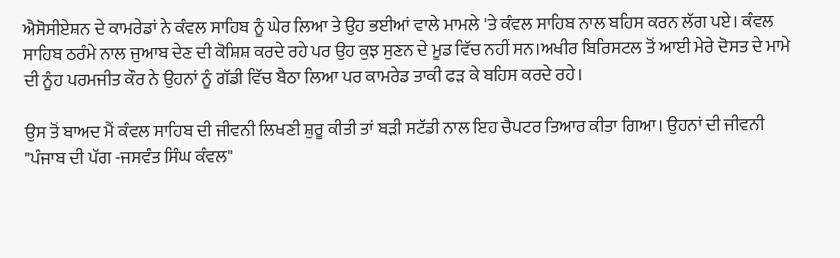ਐਸੋਸੀਏਸ਼ਨ ਦੇ ਕਾਮਰੇਡਾਂ ਨੇ ਕੰਵਲ ਸਾਹਿਬ ਨੂੰ ਘੇਰ ਲਿਆ ਤੇ ਉਹ ਭਈਆਂ ਵਾਲੇ ਮਾਮਲੇ 'ਤੇ ਕੰਵਲ ਸਾਹਿਬ ਨਾਲ ਬਹਿਸ ਕਰਨ ਲੱਗ ਪਏ। ਕੰਵਲ ਸਾਹਿਬ ਠਰੰਮੇ ਨਾਲ ਜੁਆਬ ਦੇਣ ਦੀ ਕੋਸ਼ਿਸ਼ ਕਰਦੇ ਰਹੇ ਪਰ ਉਹ ਕੁਝ ਸੁਣਨ ਦੇ ਮੂਡ ਵਿੱਚ ਨਹੀਂ ਸਨ।ਅਖੀਰ ਬਿਰਿਸਟਲ ਤੋਂ ਆਈ ਮੇਰੇ ਦੋਸਤ ਦੇ ਮਾਮੇ ਦੀ ਨੂੰਹ ਪਰਮਜੀਤ ਕੌਰ ਨੇ ਉਹਨਾਂ ਨੂੰ ਗੱਡੀ ਵਿੱਚ ਬੈਠਾ ਲਿਆ ਪਰ ਕਾਮਰੇਡ ਤਾਕੀ ਫੜ ਕੇ ਬਹਿਸ ਕਰਦੇ ਰਹੇ।

ਉਸ ਤੋਂ ਬਾਅਦ ਮੈਂ ਕੰਵਲ ਸਾਹਿਬ ਦੀ ਜੀਵਨੀ ਲਿਖਣੀ ਸ਼ੁਰੂ ਕੀਤੀ ਤਾਂ ਬੜੀ ਸਟੱਡੀ ਨਾਲ ਇਹ ਚੈਪਟਰ ਤਿਆਰ ਕੀਤਾ ਗਿਆ। ਉਹਨਾਂ ਦੀ ਜੀਵਨੀ "ਪੰਜਾਬ ਦੀ ਪੱਗ -ਜਸਵੰਤ ਸਿੰਘ ਕੰਵਲ"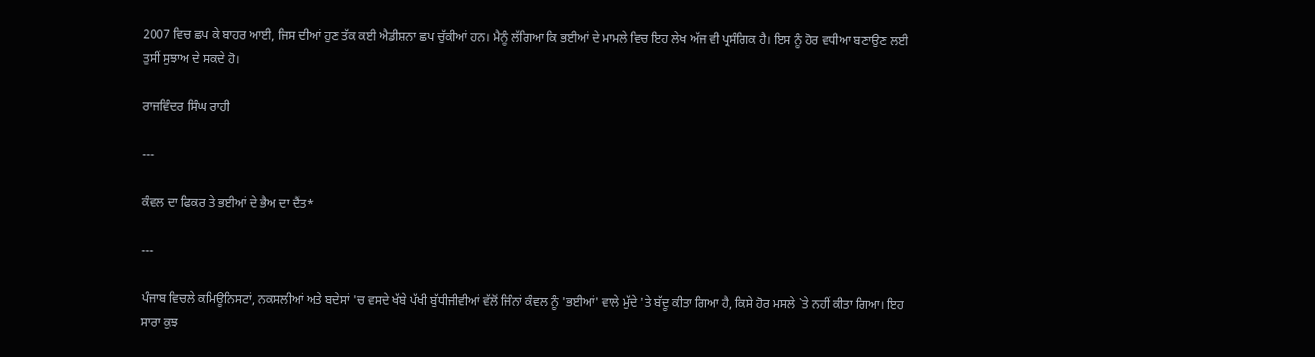2007 ਵਿਚ ਛਪ ਕੇ ਬਾਹਰ ਆਈ, ਜਿਸ ਦੀਆਂ ਹੁਣ ਤੱਕ ਕਈ ਐਡੀਸ਼ਨਾ ਛਪ ਚੁੱਕੀਆਂ ਹਨ। ਮੈਨੂੰ ਲੱਗਿਆ ਕਿ ਭਈਆਂ ਦੇ ਮਾਮਲੇ ਵਿਚ ਇਹ ਲੇਖ ਅੱਜ ਵੀ ਪ੍ਰਸੰਗਿਕ ਹੈ। ਇਸ ਨੂੰ ਹੋਰ ਵਧੀਆ ਬਣਾਉਣ ਲਈ ਤੁਸੀਂ ਸੁਝਾਅ ਦੇ ਸਕਦੇ ਹੋ।

ਰਾਜਵਿੰਦਰ ਸਿੰਘ ਰਾਹੀ

---

ਕੰਵਲ ਦਾ ਫਿਕਰ ਤੇ ਭਈਆਂ ਦੇ ਭੈਅ ਦਾ ਦੈਂਤ*

---

ਪੰਜਾਬ ਵਿਚਲੇ ਕਮਿਊਨਿਸਟਾਂ, ਨਕਸਲੀਆਂ ਅਤੇ ਬਦੇਸਾਂ 'ਚ ਵਸਦੇ ਖੱਬੇ ਪੱਖੀ ਬੁੱਧੀਜੀਵੀਆਂ ਵੱਲੋਂ ਜਿੰਨਾਂ ਕੰਵਲ ਨੂੰ 'ਭਈਆਂ' ਵਾਲੇ ਮੁੱਦੇ 'ਤੇ ਬੱਦੂ ਕੀਤਾ ਗਿਆ ਹੈ, ਕਿਸੇ ਹੋਰ ਮਸਲੇ `ਤੇ ਨਹੀਂ ਕੀਤਾ ਗਿਆ। ਇਹ ਸਾਰਾ ਕੁਝ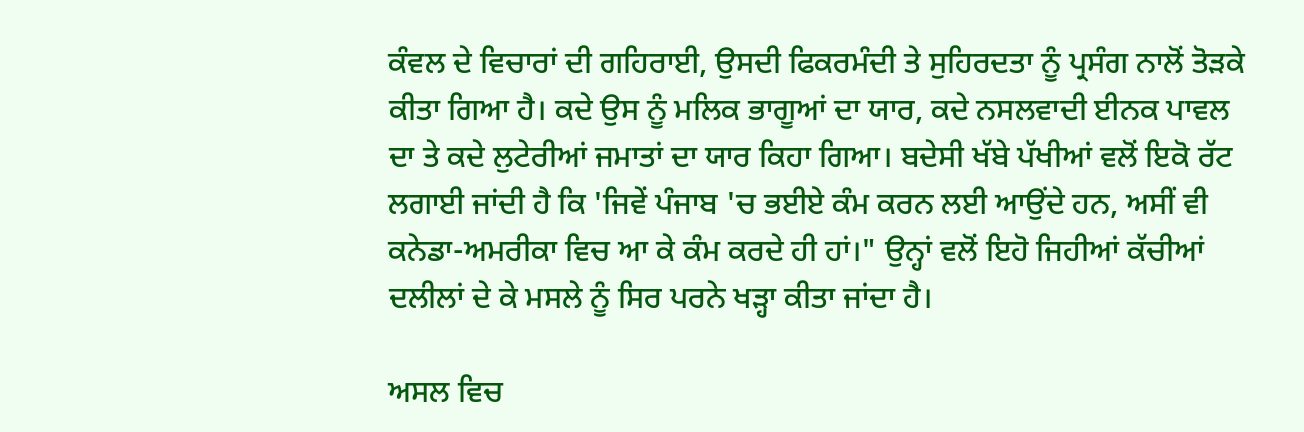ਕੰਵਲ ਦੇ ਵਿਚਾਰਾਂ ਦੀ ਗਹਿਰਾਈ, ਉਸਦੀ ਫਿਕਰਮੰਦੀ ਤੇ ਸੁਹਿਰਦਤਾ ਨੂੰ ਪ੍ਰਸੰਗ ਨਾਲੋਂ ਤੋੜਕੇ ਕੀਤਾ ਗਿਆ ਹੈ। ਕਦੇ ਉਸ ਨੂੰ ਮਲਿਕ ਭਾਗੂਆਂ ਦਾ ਯਾਰ, ਕਦੇ ਨਸਲਵਾਦੀ ਈਨਕ ਪਾਵਲ ਦਾ ਤੇ ਕਦੇ ਲੁਟੇਰੀਆਂ ਜਮਾਤਾਂ ਦਾ ਯਾਰ ਕਿਹਾ ਗਿਆ। ਬਦੇਸੀ ਖੱਬੇ ਪੱਖੀਆਂ ਵਲੋਂ ਇਕੋ ਰੱਟ ਲਗਾਈ ਜਾਂਦੀ ਹੈ ਕਿ 'ਜਿਵੇਂ ਪੰਜਾਬ 'ਚ ਭਈਏ ਕੰਮ ਕਰਨ ਲਈ ਆਉਂਦੇ ਹਨ, ਅਸੀਂ ਵੀ ਕਨੇਡਾ-ਅਮਰੀਕਾ ਵਿਚ ਆ ਕੇ ਕੰਮ ਕਰਦੇ ਹੀ ਹਾਂ।" ਉਨ੍ਹਾਂ ਵਲੋਂ ਇਹੋ ਜਿਹੀਆਂ ਕੱਚੀਆਂ ਦਲੀਲਾਂ ਦੇ ਕੇ ਮਸਲੇ ਨੂੰ ਸਿਰ ਪਰਨੇ ਖੜ੍ਹਾ ਕੀਤਾ ਜਾਂਦਾ ਹੈ।

ਅਸਲ ਵਿਚ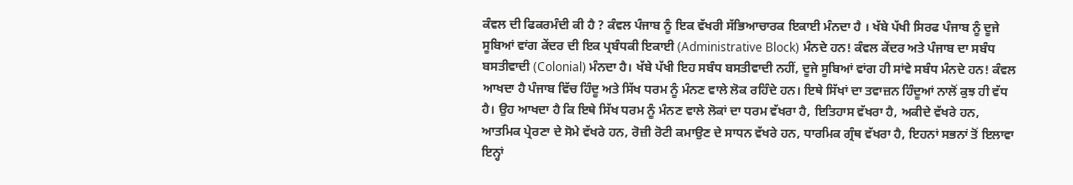ਕੰਵਲ ਦੀ ਫਿਕਰਮੰਦੀ ਕੀ ਹੈ ? ਕੰਵਲ ਪੰਜਾਬ ਨੂੰ ਇਕ ਵੱਖਰੀ ਸੱਭਿਆਚਾਰਕ ਇਕਾਈ ਮੰਨਦਾ ਹੈ । ਖੱਬੇ ਪੱਖੀ ਸਿਰਫ ਪੰਜਾਬ ਨੂੰ ਦੂਜੇ ਸੂਬਿਆਂ ਵਾਂਗ ਕੇਂਦਰ ਦੀ ਇਕ ਪ੍ਰਬੰਧਕੀ ਇਕਾਈ (Administrative Block) ਮੰਨਦੇ ਹਨ! ਕੰਵਲ ਕੇਂਦਰ ਅਤੇ ਪੰਜਾਬ ਦਾ ਸਬੰਧ ਬਸਤੀਵਾਦੀ (Colonial) ਮੰਨਦਾ ਹੈ। ਖੱਬੇ ਪੱਖੀ ਇਹ ਸਬੰਧ ਬਸਤੀਵਾਦੀ ਨਹੀਂ, ਦੂਜੇ ਸੂਬਿਆਂ ਵਾਂਗ ਹੀ ਸਾਂਵੇ ਸਬੰਧ ਮੰਨਦੇ ਹਨ! ਕੰਵਲ ਆਖਦਾ ਹੈ ਪੰਜਾਬ ਵਿੱਚ ਹਿੰਦੂ ਅਤੇ ਸਿੱਖ ਧਰਮ ਨੂੰ ਮੰਨਣ ਵਾਲੇ ਲੋਕ ਰਹਿੰਦੇ ਹਨ। ਇਥੇ ਸਿੱਖਾਂ ਦਾ ਤਵਾਜ਼ਨ ਹਿੰਦੂਆਂ ਨਾਲੋਂ ਕੁਝ ਹੀ ਵੱਧ ਹੈ। ਉਹ ਆਖਦਾ ਹੈ ਕਿ ਇਥੇ ਸਿੱਖ ਧਰਮ ਨੂੰ ਮੰਨਣ ਵਾਲੇ ਲੋਕਾਂ ਦਾ ਧਰਮ ਵੱਖਰਾ ਹੈ, ਇਤਿਹਾਸ ਵੱਖਰਾ ਹੈ, ਅਕੀਦੇ ਵੱਖਰੇ ਹਨ, ਆਤਮਿਕ ਪ੍ਰੇਰਣਾ ਦੇ ਸੋਮੇ ਵੱਖਰੇ ਹਨ, ਰੋਜ਼ੀ ਰੋਟੀ ਕਮਾਉਣ ਦੇ ਸਾਧਨ ਵੱਖਰੇ ਹਨ, ਧਾਰਮਿਕ ਗ੍ਰੰਥ ਵੱਖਰਾ ਹੈ, ਇਹਨਾਂ ਸਭਨਾਂ ਤੋਂ ਇਲਾਵਾ ਇਨ੍ਹਾਂ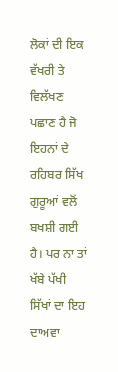ਲੋਕਾਂ ਦੀ ਇਕ ਵੱਖਰੀ ਤੇ ਵਿਲੱਖਣ ਪਛਾਣ ਹੈ ਜੋ ਇਹਨਾਂ ਦੇ ਰਹਿਬਰ ਸਿੱਖ ਗੁਰੂਆਂ ਵਲੋਂ ਬਖਸ਼ੀ ਗਈ ਹੈ। ਪਰ ਨਾ ਤਾਂ ਖੱਬੇ ਪੱਖੀ ਸਿੱਖਾਂ ਦਾ ਇਹ ਦਾਅਵਾ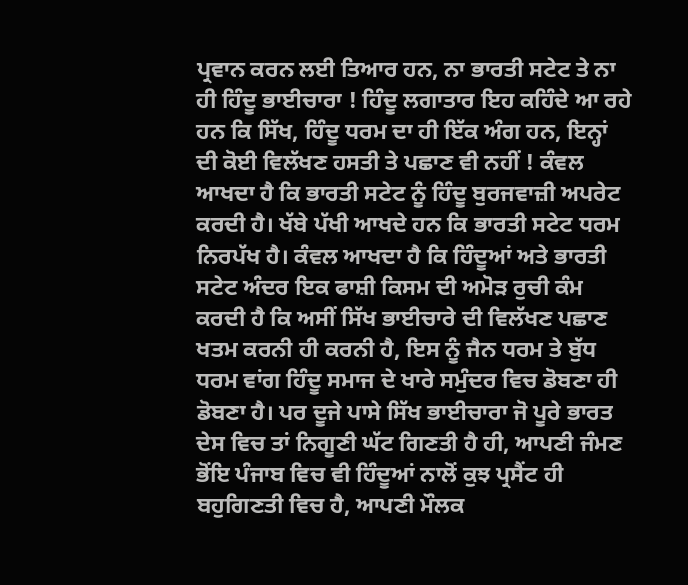ਪ੍ਰਵਾਨ ਕਰਨ ਲਈ ਤਿਆਰ ਹਨ, ਨਾ ਭਾਰਤੀ ਸਟੇਟ ਤੇ ਨਾ ਹੀ ਹਿੰਦੂ ਭਾਈਚਾਰਾ ! ਹਿੰਦੂ ਲਗਾਤਾਰ ਇਹ ਕਹਿੰਦੇ ਆ ਰਹੇ ਹਨ ਕਿ ਸਿੱਖ, ਹਿੰਦੂ ਧਰਮ ਦਾ ਹੀ ਇੱਕ ਅੰਗ ਹਨ, ਇਨ੍ਹਾਂ ਦੀ ਕੋਈ ਵਿਲੱਖਣ ਹਸਤੀ ਤੇ ਪਛਾਣ ਵੀ ਨਹੀਂ ! ਕੰਵਲ ਆਖਦਾ ਹੈ ਕਿ ਭਾਰਤੀ ਸਟੇਟ ਨੂੰ ਹਿੰਦੂ ਬੁਰਜਵਾਜ਼ੀ ਅਪਰੇਟ ਕਰਦੀ ਹੈ। ਖੱਬੇ ਪੱਖੀ ਆਖਦੇ ਹਨ ਕਿ ਭਾਰਤੀ ਸਟੇਟ ਧਰਮ ਨਿਰਪੱਖ ਹੈ। ਕੰਵਲ ਆਖਦਾ ਹੈ ਕਿ ਹਿੰਦੂਆਂ ਅਤੇ ਭਾਰਤੀ ਸਟੇਟ ਅੰਦਰ ਇਕ ਫਾਸ਼ੀ ਕਿਸਮ ਦੀ ਅਮੋੜ ਰੁਚੀ ਕੰਮ ਕਰਦੀ ਹੈ ਕਿ ਅਸੀਂ ਸਿੱਖ ਭਾਈਚਾਰੇ ਦੀ ਵਿਲੱਖਣ ਪਛਾਣ ਖਤਮ ਕਰਨੀ ਹੀ ਕਰਨੀ ਹੈ, ਇਸ ਨੂੰ ਜੈਨ ਧਰਮ ਤੇ ਬੁੱਧ ਧਰਮ ਵਾਂਗ ਹਿੰਦੂ ਸਮਾਜ ਦੇ ਖਾਰੇ ਸਮੁੰਦਰ ਵਿਚ ਡੋਬਣਾ ਹੀ ਡੋਬਣਾ ਹੈ। ਪਰ ਦੂਜੇ ਪਾਸੇ ਸਿੱਖ ਭਾਈਚਾਰਾ ਜੋ ਪੂਰੇ ਭਾਰਤ ਦੇਸ ਵਿਚ ਤਾਂ ਨਿਗੂਣੀ ਘੱਟ ਗਿਣਤੀ ਹੈ ਹੀ, ਆਪਣੀ ਜੰਮਣ ਭੋਂਇ ਪੰਜਾਬ ਵਿਚ ਵੀ ਹਿੰਦੂਆਂ ਨਾਲੋਂ ਕੁਝ ਪ੍ਰਸੈਂਟ ਹੀ ਬਹੁਗਿਣਤੀ ਵਿਚ ਹੈ, ਆਪਣੀ ਮੌਲਕ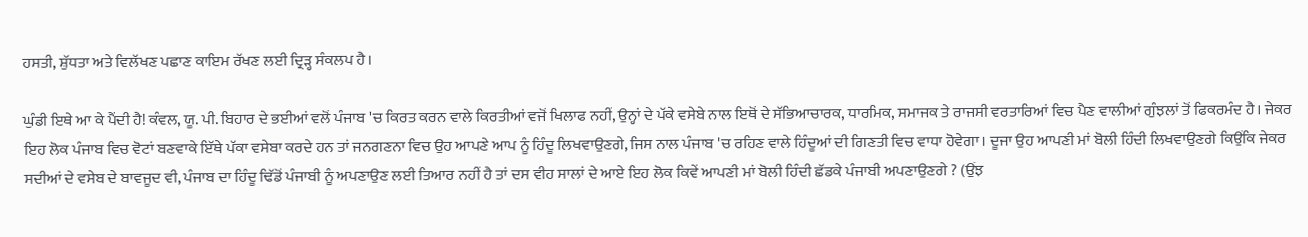ਹਸਤੀ, ਸ਼ੁੱਧਤਾ ਅਤੇ ਵਿਲੱਖਣ ਪਛਾਣ ਕਾਇਮ ਰੱਖਣ ਲਈ ਦ੍ਰਿੜ੍ਹ ਸੰਕਲਪ ਹੈ।

ਘੁੰਡੀ ਇਥੇ ਆ ਕੇ ਪੈਂਦੀ ਹੈ! ਕੰਵਲ, ਯੂ. ਪੀ. ਬਿਹਾਰ ਦੇ ਭਈਆਂ ਵਲੋਂ ਪੰਜਾਬ 'ਚ ਕਿਰਤ ਕਰਨ ਵਾਲੇ ਕਿਰਤੀਆਂ ਵਜੋਂ ਖਿਲਾਫ ਨਹੀਂ, ਉਨ੍ਹਾਂ ਦੇ ਪੱਕੇ ਵਸੇਬੇ ਨਾਲ ਇਥੋਂ ਦੇ ਸੱਭਿਆਚਾਰਕ, ਧਾਰਮਿਕ, ਸਮਾਜਕ ਤੇ ਰਾਜਸੀ ਵਰਤਾਰਿਆਂ ਵਿਚ ਪੈਣ ਵਾਲੀਆਂ ਗੁੰਝਲਾਂ ਤੋਂ ਫਿਕਰਮੰਦ ਹੈ। ਜੇਕਰ ਇਹ ਲੋਕ ਪੰਜਾਬ ਵਿਚ ਵੋਟਾਂ ਬਣਵਾਕੇ ਇੱਥੇ ਪੱਕਾ ਵਸੇਬਾ ਕਰਦੇ ਹਨ ਤਾਂ ਜਨਗਣਨਾ ਵਿਚ ਉਹ ਆਪਣੇ ਆਪ ਨੂੰ ਹਿੰਦੂ ਲਿਖਵਾਉਣਗੇ, ਜਿਸ ਨਾਲ ਪੰਜਾਬ 'ਚ ਰਹਿਣ ਵਾਲੇ ਹਿੰਦੂਆਂ ਦੀ ਗਿਣਤੀ ਵਿਚ ਵਾਧਾ ਹੋਵੇਗਾ। ਦੂਜਾ ਉਹ ਆਪਣੀ ਮਾਂ ਬੋਲੀ ਹਿੰਦੀ ਲਿਖਵਾਉਣਗੇ ਕਿਉਂਕਿ ਜੇਕਰ ਸਦੀਆਂ ਦੇ ਵਸੇਬ ਦੇ ਬਾਵਜੂਦ ਵੀ, ਪੰਜਾਬ ਦਾ ਹਿੰਦੂ ਢਿੱਡੋਂ ਪੰਜਾਬੀ ਨੂੰ ਅਪਣਾਉਣ ਲਈ ਤਿਆਰ ਨਹੀਂ ਹੈ ਤਾਂ ਦਸ ਵੀਹ ਸਾਲਾਂ ਦੇ ਆਏ ਇਹ ਲੋਕ ਕਿਵੇਂ ਆਪਣੀ ਮਾਂ ਬੋਲੀ ਹਿੰਦੀ ਛੱਡਕੇ ਪੰਜਾਬੀ ਅਪਣਾਉਣਗੇ ? (ਉਂਝ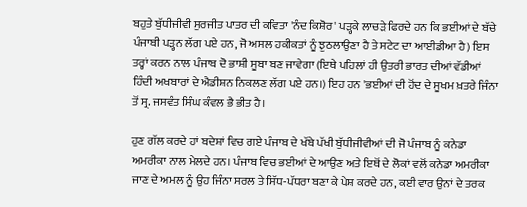ਬਹੁਤੇ ਬੁੱਧੀਜੀਵੀ ਸੁਰਜੀਤ ਪਾਤਰ ਦੀ ਕਵਿਤਾ 'ਨੰਦ ਕਿਸ਼ੋਰ' ਪੜ੍ਹਕੇ ਲਾਚੜੇ ਫਿਰਦੇ ਹਨ ਕਿ ਭਈਆਂ ਦੇ ਬੱਚੇ ਪੰਜਾਬੀ ਪੜ੍ਹਨ ਲੱਗ ਪਏ ਹਨ, ਜੋ ਅਸਲ ਹਕੀਕਤਾਂ ਨੂੰ ਝੁਠਲਾਉਣਾ ਹੈ ਤੇ ਸਟੇਟ ਦਾ ਆਈਡੀਆ ਹੈ) ਇਸ ਤਰ੍ਹਾਂ ਕਰਨ ਨਾਲ ਪੰਜਾਬ ਦੋ ਭਾਸ਼ੀ ਸੂਬਾ ਬਣ ਜਾਵੇਗਾ (ਇਥੇ ਪਹਿਲਾਂ ਹੀ ਉਤਰੀ ਭਾਰਤ ਦੀਆਂ ਵੱਡੀਆਂ ਹਿੰਦੀ ਅਖਬਾਰਾਂ ਦੇ ਐਡੀਸ਼ਨ ਨਿਕਲਣ ਲੱਗ ਪਏ ਹਨ।) ਇਹ ਹਨ 'ਭਈਆਂ ਦੀ ਹੋਂਦ ਦੇ ਸੂਖਮ ਖ਼ਤਰੇ ਜਿੰਨਾ ਤੋਂ ਸ੍ਰ. ਜਸਵੰਤ ਸਿੰਘ ਕੰਵਲ ਭੈ ਭੀਤ ਹੈ।

ਹੁਣ ਗੱਲ ਕਰਦੇ ਹਾਂ ਬਦੇਸ਼ਾਂ ਵਿਚ ਗਏ ਪੰਜਾਬ ਦੇ ਖੱਬੇ ਪੱਖੀ ਬੁੱਧੀਜੀਵੀਆਂ ਦੀ ਜੋ ਪੰਜਾਬ ਨੂੰ ਕਨੇਡਾ ਅਮਰੀਕਾ ਨਾਲ ਮੇਲਦੇ ਹਨ। ਪੰਜਾਬ ਵਿਚ ਭਈਆਂ ਦੇ ਆਉਣ ਅਤੇ ਇਥੋਂ ਦੇ ਲੋਕਾਂ ਵਲੋਂ ਕਨੇਡਾ ਅਮਰੀਕਾ ਜਾਣ ਦੇ ਅਮਲ ਨੂੰ ਉਹ ਜਿੰਨਾ ਸਰਲ ਤੇ ਸਿੱਧ-ਪੱਧਰਾ ਬਣਾ ਕੇ ਪੇਸ਼ ਕਰਦੇ ਹਨ, ਕਈ ਵਾਰ ਉਨਾਂ ਦੇ ਤਰਕ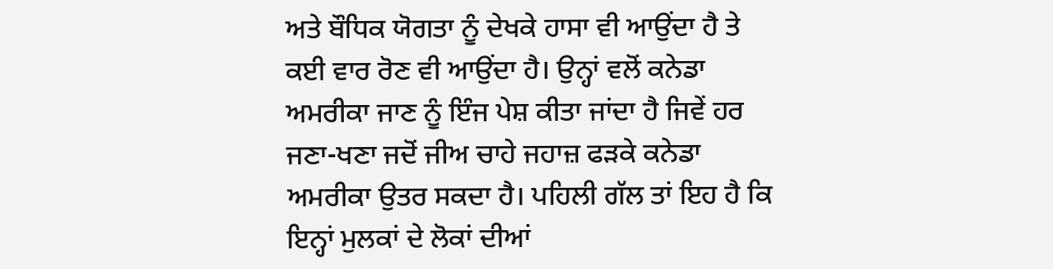ਅਤੇ ਬੌਧਿਕ ਯੋਗਤਾ ਨੂੰ ਦੇਖਕੇ ਹਾਸਾ ਵੀ ਆਉਂਦਾ ਹੈ ਤੇ ਕਈ ਵਾਰ ਰੋਣ ਵੀ ਆਉਂਦਾ ਹੈ। ਉਨ੍ਹਾਂ ਵਲੋਂ ਕਨੇਡਾ ਅਮਰੀਕਾ ਜਾਣ ਨੂੰ ਇੰਜ ਪੇਸ਼ ਕੀਤਾ ਜਾਂਦਾ ਹੈ ਜਿਵੇਂ ਹਰ ਜਣਾ-ਖਣਾ ਜਦੋਂ ਜੀਅ ਚਾਹੇ ਜਹਾਜ਼ ਫੜਕੇ ਕਨੇਡਾ ਅਮਰੀਕਾ ਉਤਰ ਸਕਦਾ ਹੈ। ਪਹਿਲੀ ਗੱਲ ਤਾਂ ਇਹ ਹੈ ਕਿ ਇਨ੍ਹਾਂ ਮੁਲਕਾਂ ਦੇ ਲੋਕਾਂ ਦੀਆਂ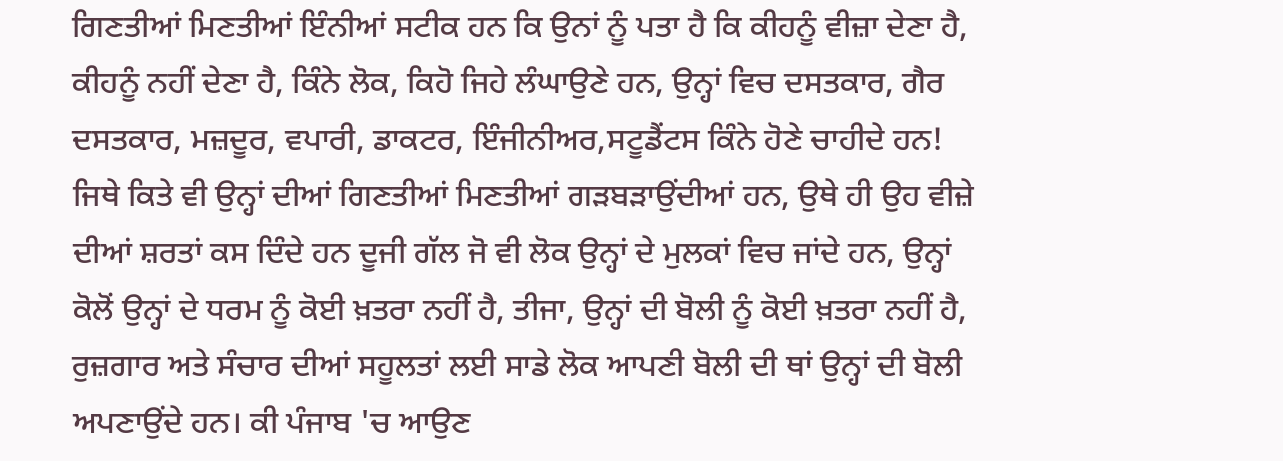ਗਿਣਤੀਆਂ ਮਿਣਤੀਆਂ ਇੰਨੀਆਂ ਸਟੀਕ ਹਨ ਕਿ ਉਨਾਂ ਨੂੰ ਪਤਾ ਹੈ ਕਿ ਕੀਹਨੂੰ ਵੀਜ਼ਾ ਦੇਣਾ ਹੈ, ਕੀਹਨੂੰ ਨਹੀਂ ਦੇਣਾ ਹੈ, ਕਿੰਨੇ ਲੋਕ, ਕਿਹੋ ਜਿਹੇ ਲੰਘਾਉਣੇ ਹਨ, ਉਨ੍ਹਾਂ ਵਿਚ ਦਸਤਕਾਰ, ਗੈਰ ਦਸਤਕਾਰ, ਮਜ਼ਦੂਰ, ਵਪਾਰੀ, ਡਾਕਟਰ, ਇੰਜੀਨੀਅਰ,ਸਟੂਡੈਂਟਸ ਕਿੰਨੇ ਹੋਣੇ ਚਾਹੀਦੇ ਹਨ! ਜਿਥੇ ਕਿਤੇ ਵੀ ਉਨ੍ਹਾਂ ਦੀਆਂ ਗਿਣਤੀਆਂ ਮਿਣਤੀਆਂ ਗੜਬੜਾਉਂਦੀਆਂ ਹਨ, ਉਥੇ ਹੀ ਉਹ ਵੀਜ਼ੇ ਦੀਆਂ ਸ਼ਰਤਾਂ ਕਸ ਦਿੰਦੇ ਹਨ ਦੂਜੀ ਗੱਲ ਜੋ ਵੀ ਲੋਕ ਉਨ੍ਹਾਂ ਦੇ ਮੁਲਕਾਂ ਵਿਚ ਜਾਂਦੇ ਹਨ, ਉਨ੍ਹਾਂ ਕੋਲੋਂ ਉਨ੍ਹਾਂ ਦੇ ਧਰਮ ਨੂੰ ਕੋਈ ਖ਼ਤਰਾ ਨਹੀਂ ਹੈ, ਤੀਜਾ, ਉਨ੍ਹਾਂ ਦੀ ਬੋਲੀ ਨੂੰ ਕੋਈ ਖ਼ਤਰਾ ਨਹੀਂ ਹੈ, ਰੁਜ਼ਗਾਰ ਅਤੇ ਸੰਚਾਰ ਦੀਆਂ ਸਹੂਲਤਾਂ ਲਈ ਸਾਡੇ ਲੋਕ ਆਪਣੀ ਬੋਲੀ ਦੀ ਥਾਂ ਉਨ੍ਹਾਂ ਦੀ ਬੋਲੀ ਅਪਣਾਉਂਦੇ ਹਨ। ਕੀ ਪੰਜਾਬ 'ਚ ਆਉਣ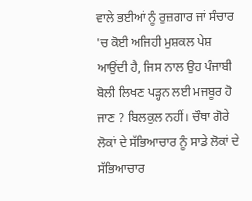ਵਾਲੇ ਭਈਆਂ ਨੂੰ ਰੁਜ਼ਗਾਰ ਜਾਂ ਸੰਚਾਰ 'ਚ ਕੋਈ ਅਜਿਹੀ ਮੁਸ਼ਕਲ ਪੇਸ਼ ਆਉਂਦੀ ਹੈ, ਜਿਸ ਨਾਲ ਉਹ ਪੰਜਾਬੀ ਬੋਲੀ ਲਿਖਣ ਪੜ੍ਹਨ ਲਈ ਮਜਬੂਰ ਹੋ ਜਾਣ ? ਬਿਲਕੁਲ ਨਹੀਂ। ਚੌਥਾ ਗੋਰੇ ਲੋਕਾਂ ਦੇ ਸੱਭਿਆਚਾਰ ਨੂੰ ਸਾਡੇ ਲੋਕਾਂ ਦੇ ਸੱਭਿਆਚਾਰ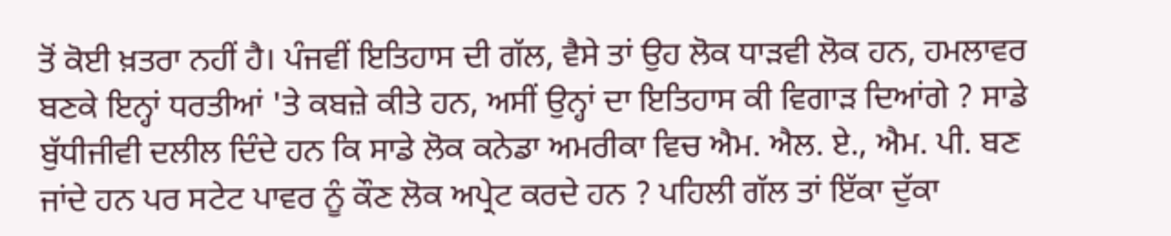ਤੋਂ ਕੋਈ ਖ਼ਤਰਾ ਨਹੀਂ ਹੈ। ਪੰਜਵੀਂ ਇਤਿਹਾਸ ਦੀ ਗੱਲ, ਵੈਸੇ ਤਾਂ ਉਹ ਲੋਕ ਧਾੜਵੀ ਲੋਕ ਹਨ, ਹਮਲਾਵਰ ਬਣਕੇ ਇਨ੍ਹਾਂ ਧਰਤੀਆਂ 'ਤੇ ਕਬਜ਼ੇ ਕੀਤੇ ਹਨ, ਅਸੀਂ ਉਨ੍ਹਾਂ ਦਾ ਇਤਿਹਾਸ ਕੀ ਵਿਗਾੜ ਦਿਆਂਗੇ ? ਸਾਡੇ ਬੁੱਧੀਜੀਵੀ ਦਲੀਲ ਦਿੰਦੇ ਹਨ ਕਿ ਸਾਡੇ ਲੋਕ ਕਨੇਡਾ ਅਮਰੀਕਾ ਵਿਚ ਐਮ. ਐਲ. ਏ., ਐਮ. ਪੀ. ਬਣ ਜਾਂਦੇ ਹਨ ਪਰ ਸਟੇਟ ਪਾਵਰ ਨੂੰ ਕੌਣ ਲੋਕ ਅਪ੍ਰੇਟ ਕਰਦੇ ਹਨ ? ਪਹਿਲੀ ਗੱਲ ਤਾਂ ਇੱਕਾ ਦੁੱਕਾ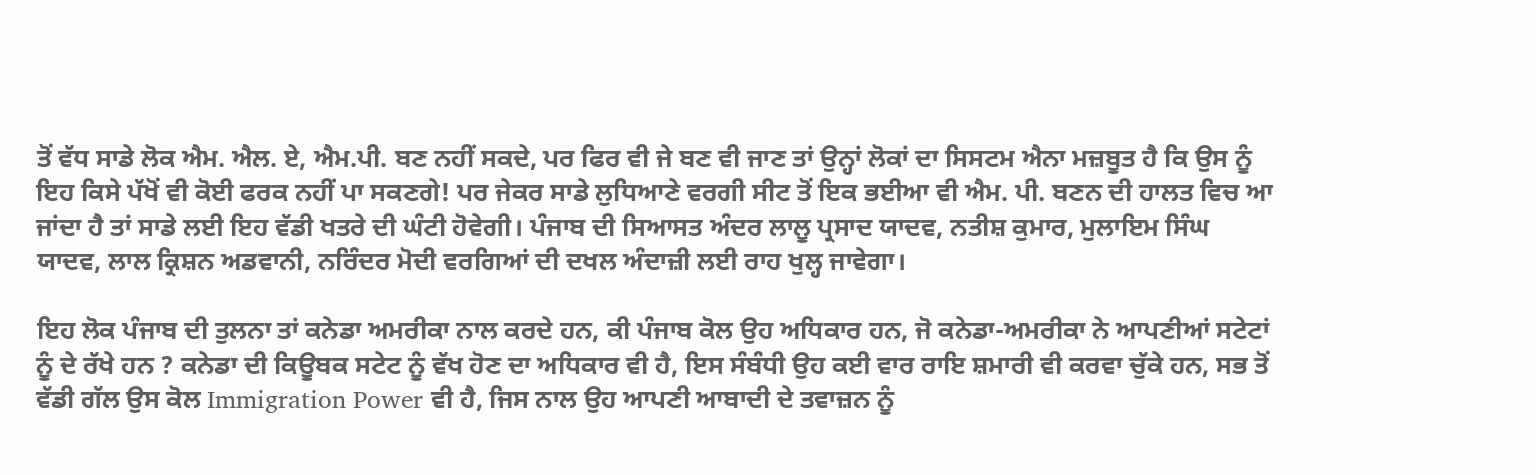ਤੋਂ ਵੱਧ ਸਾਡੇ ਲੋਕ ਐਮ. ਐਲ. ਏ, ਐਮ.ਪੀ. ਬਣ ਨਹੀਂ ਸਕਦੇ, ਪਰ ਫਿਰ ਵੀ ਜੇ ਬਣ ਵੀ ਜਾਣ ਤਾਂ ਉਨ੍ਹਾਂ ਲੋਕਾਂ ਦਾ ਸਿਸਟਮ ਐਨਾ ਮਜ਼ਬੂਤ ਹੈ ਕਿ ਉਸ ਨੂੰ ਇਹ ਕਿਸੇ ਪੱਖੋਂ ਵੀ ਕੋਈ ਫਰਕ ਨਹੀਂ ਪਾ ਸਕਣਗੇ! ਪਰ ਜੇਕਰ ਸਾਡੇ ਲੁਧਿਆਣੇ ਵਰਗੀ ਸੀਟ ਤੋਂ ਇਕ ਭਈਆ ਵੀ ਐਮ. ਪੀ. ਬਣਨ ਦੀ ਹਾਲਤ ਵਿਚ ਆ ਜਾਂਦਾ ਹੈ ਤਾਂ ਸਾਡੇ ਲਈ ਇਹ ਵੱਡੀ ਖਤਰੇ ਦੀ ਘੰਟੀ ਹੋਵੇਗੀ। ਪੰਜਾਬ ਦੀ ਸਿਆਸਤ ਅੰਦਰ ਲਾਲੂ ਪ੍ਰਸਾਦ ਯਾਦਵ, ਨਤੀਸ਼ ਕੁਮਾਰ, ਮੁਲਾਇਮ ਸਿੰਘ ਯਾਦਵ, ਲਾਲ ਕ੍ਰਿਸ਼ਨ ਅਡਵਾਨੀ, ਨਰਿੰਦਰ ਮੋਦੀ ਵਰਗਿਆਂ ਦੀ ਦਖਲ ਅੰਦਾਜ਼ੀ ਲਈ ਰਾਹ ਖੁਲ੍ਹ ਜਾਵੇਗਾ।

ਇਹ ਲੋਕ ਪੰਜਾਬ ਦੀ ਤੁਲਨਾ ਤਾਂ ਕਨੇਡਾ ਅਮਰੀਕਾ ਨਾਲ ਕਰਦੇ ਹਨ, ਕੀ ਪੰਜਾਬ ਕੋਲ ਉਹ ਅਧਿਕਾਰ ਹਨ, ਜੋ ਕਨੇਡਾ-ਅਮਰੀਕਾ ਨੇ ਆਪਣੀਆਂ ਸਟੇਟਾਂ ਨੂੰ ਦੇ ਰੱਖੇ ਹਨ ? ਕਨੇਡਾ ਦੀ ਕਿਊਬਕ ਸਟੇਟ ਨੂੰ ਵੱਖ ਹੋਣ ਦਾ ਅਧਿਕਾਰ ਵੀ ਹੈ, ਇਸ ਸੰਬੰਧੀ ਉਹ ਕਈ ਵਾਰ ਰਾਇ ਸ਼ਮਾਰੀ ਵੀ ਕਰਵਾ ਚੁੱਕੇ ਹਨ, ਸਭ ਤੋਂ ਵੱਡੀ ਗੱਲ ਉਸ ਕੋਲ Immigration Power ਵੀ ਹੈ, ਜਿਸ ਨਾਲ ਉਹ ਆਪਣੀ ਆਬਾਦੀ ਦੇ ਤਵਾਜ਼ਨ ਨੂੰ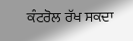ਕੰਟਰੋਲ ਰੱਖ ਸਕਦਾ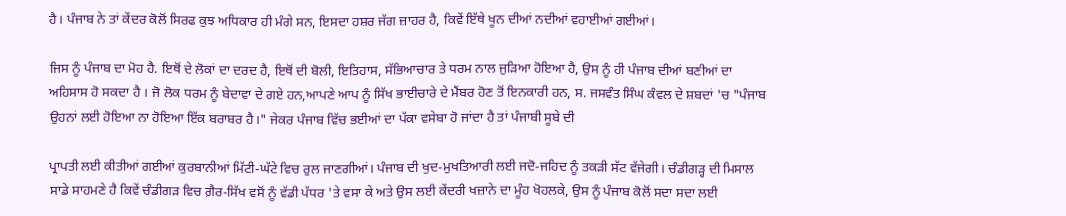ਹੈ। ਪੰਜਾਬ ਨੇ ਤਾਂ ਕੇਂਦਰ ਕੋਲੋਂ ਸਿਰਫ ਕੁਝ ਅਧਿਕਾਰ ਹੀ ਮੰਗੇ ਸਨ, ਇਸਦਾ ਹਸ਼ਰ ਜੱਗ ਜ਼ਾਹਰ ਹੈ, ਕਿਵੇਂ ਇੱਥੇ ਖੂਨ ਦੀਆਂ ਨਦੀਆਂ ਵਹਾਈਆਂ ਗਈਆਂ।

ਜਿਸ ਨੂੰ ਪੰਜਾਬ ਦਾ ਮੋਹ ਹੈ. ਇਥੋਂ ਦੇ ਲੋਕਾਂ ਦਾ ਦਰਦ ਹੈ, ਇਥੋਂ ਦੀ ਬੋਲੀ, ਇਤਿਹਾਸ, ਸੱਭਿਆਚਾਰ ਤੇ ਧਰਮ ਨਾਲ ਜੁੜਿਆ ਹੋਇਆ ਹੈ, ਉਸ ਨੂੰ ਹੀ ਪੰਜਾਬ ਦੀਆਂ ਬਣੀਆਂ ਦਾ ਅਹਿਸਾਸ ਹੋ ਸਕਦਾ ਹੈ । ਜੋ ਲੋਕ ਧਰਮ ਨੂੰ ਬੇਦਾਵਾ ਦੇ ਗਏ ਹਨ,ਆਪਣੇ ਆਪ ਨੂੰ ਸਿੱਖ ਭਾਈਚਾਰੇ ਦੇ ਮੈਂਬਰ ਹੋਣ ਤੋਂ ਇਨਕਾਰੀ ਹਨ, ਸ. ਜਸਵੰਤ ਸਿੰਘ ਕੰਵਲ ਦੇ ਸ਼ਬਦਾਂ 'ਚ "ਪੰਜਾਬ ਉਹਨਾਂ ਲਈ ਹੋਇਆ ਨਾ ਹੋਇਆ ਇੱਕ ਬਰਾਬਰ ਹੈ।" ਜੇਕਰ ਪੰਜਾਬ ਵਿੱਚ ਭਈਆਂ ਦਾ ਪੱਕਾ ਵਸੇਬਾ ਹੋ ਜਾਂਦਾ ਹੈ ਤਾਂ ਪੰਜਾਬੀ ਸੂਬੇ ਦੀ

ਪ੍ਰਾਪਤੀ ਲਈ ਕੀਤੀਆਂ ਗਈਆਂ ਕੁਰਬਾਨੀਆਂ ਮਿੱਟੀ-ਘੱਟੇ ਵਿਚ ਰੁਲ ਜਾਣਗੀਆਂ। ਪੰਜਾਬ ਦੀ ਖੁਦ-ਮੁਖਤਿਆਰੀ ਲਈ ਜਦੋ-ਜਹਿਦ ਨੂੰ ਤਕੜੀ ਸੱਟ ਵੱਜੇਗੀ। ਚੰਡੀਗੜ੍ਹ ਦੀ ਮਿਸਾਲ ਸਾਡੇ ਸਾਹਮਣੇ ਹੈ ਕਿਵੇਂ ਚੰਡੀਗੜ ਵਿਚ ਗ਼ੈਰ-ਸਿੱਖ ਵਸੋਂ ਨੂੰ ਵੱਡੀ ਪੱਧਰ 'ਤੇ ਵਸਾ ਕੇ ਅਤੇ ਉਸ ਲਈ ਕੇਂਦਰੀ ਖਜ਼ਾਨੇ ਦਾ ਮੂੰਹ ਖੋਹਲਕੇ, ਉਸ ਨੂੰ ਪੰਜਾਬ ਕੋਲੋਂ ਸਦਾ ਸਦਾ ਲਈ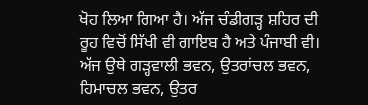ਖੋਹ ਲਿਆ ਗਿਆ ਹੈ। ਅੱਜ ਚੰਡੀਗੜ੍ਹ ਸ਼ਹਿਰ ਦੀ ਰੂਹ ਵਿਚੋਂ ਸਿੱਖੀ ਵੀ ਗਾਇਬ ਹੈ ਅਤੇ ਪੰਜਾਬੀ ਵੀ। ਅੱਜ ਉਥੇ ਗੜ੍ਹਵਾਲੀ ਭਵਨ, ਉਤਰਾਂਚਲ ਭਵਨ, ਹਿਮਾਚਲ ਭਵਨ, ਉਤਰ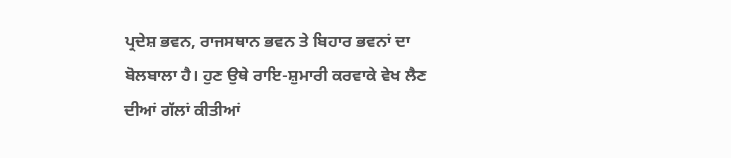ਪ੍ਰਦੇਸ਼ ਭਵਨ, ਰਾਜਸਥਾਨ ਭਵਨ ਤੇ ਬਿਹਾਰ ਭਵਨਾਂ ਦਾ ਬੋਲਬਾਲਾ ਹੈ। ਹੁਣ ਉਥੇ ਰਾਇ-ਸ਼ੁਮਾਰੀ ਕਰਵਾਕੇ ਵੇਖ ਲੈਣ ਦੀਆਂ ਗੱਲਾਂ ਕੀਤੀਆਂ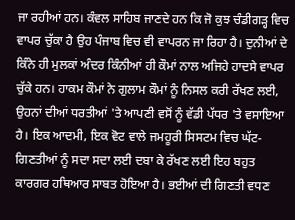ਜਾ ਰਹੀਆਂ ਹਨ। ਕੰਵਲ ਸਾਹਿਬ ਜਾਣਦੇ ਹਨ ਕਿ ਜੋ ਕੁਝ ਚੰਡੀਗੜ੍ਹ ਵਿਚ ਵਾਪਰ ਚੁੱਕਾ ਹੈ ਉਹ ਪੰਜਾਬ ਵਿਚ ਵੀ ਵਾਪਰਨ ਜਾ ਰਿਹਾ ਹੈ। ਦੁਨੀਆਂ ਦੇ ਕਿੰਨੇ ਹੀ ਮੁਲਕਾਂ ਅੰਦਰ ਕਿੰਨੀਆਂ ਹੀ ਕੌਮਾਂ ਨਾਲ ਅਜਿਹੇ ਹਾਦਸੇ ਵਾਪਰ ਚੁੱਕੇ ਹਨ। ਹਾਕਮ ਕੌਮਾਂ ਨੇ ਗੁਲਾਮ ਕੌਮਾਂ ਨੂੰ ਨਿਸਲ ਕਰੀ ਰੱਖਣ ਲਈ, ਉਹਨਾਂ ਦੀਆਂ ਧਰਤੀਆਂ 'ਤੇ ਆਪਣੀ ਵਸੋਂ ਨੂੰ ਵੱਡੀ ਪੱਧਰ 'ਤੇ ਵਸਾਇਆ ਹੈ। ਇਕ ਆਦਮੀ, ਇਕ ਵੋਟ ਵਾਲੇ ਜਮਹੂਰੀ ਸਿਸਟਮ ਵਿਚ ਘੱਟ-ਗਿਣਤੀਆਂ ਨੂੰ ਸਦਾ ਸਦਾ ਲਈ ਦਬਾ ਕੇ ਰੱਖਣ ਲਈ ਇਹ ਬਹੁਤ ਕਾਰਗਰ ਹਥਿਆਰ ਸਾਬਤ ਹੋਇਆ ਹੈ। ਭਈਆਂ ਦੀ ਗਿਣਤੀ ਵਧਣ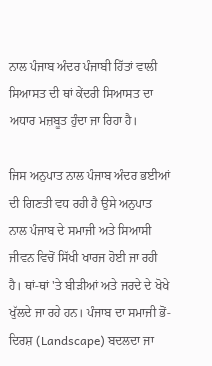ਨਾਲ ਪੰਜਾਬ ਅੰਦਰ ਪੰਜਾਬੀ ਹਿੱਤਾਂ ਵਾਲੀ ਸਿਆਸਤ ਦੀ ਥਾਂ ਕੇਂਦਰੀ ਸਿਆਸਤ ਦਾ ਅਧਾਰ ਮਜ਼ਬੂਤ ਹੁੰਦਾ ਜਾ ਰਿਹਾ ਹੈ।

ਜਿਸ ਅਨੁਪਾਤ ਨਾਲ ਪੰਜਾਬ ਅੰਦਰ ਭਈਆਂ ਦੀ ਗਿਣਤੀ ਵਧ ਰਹੀ ਹੈ ਉਸੇ ਅਨੁਪਾਤ ਨਾਲ ਪੰਜਾਬ ਦੇ ਸਮਾਜੀ ਅਤੇ ਸਿਆਸੀ ਜੀਵਨ ਵਿਚੋਂ ਸਿੱਖੀ ਖਾਰਜ ਹੋਈ ਜਾ ਰਹੀ ਹੈ। ਥਾਂ-ਥਾਂ 'ਤੇ ਬੀੜੀਆਂ ਅਤੇ ਜਰਦੇ ਦੇ ਖੋਖੇ ਖੁੱਲਦੇ ਜਾ ਰਹੇ ਹਨ। ਪੰਜਾਬ ਦਾ ਸਮਾਜੀ ਭੋਂ-ਦਿਰਸ਼ (Landscape) ਬਦਲਦਾ ਜਾ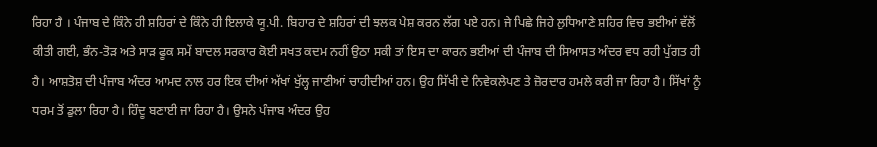ਰਿਹਾ ਹੈ । ਪੰਜਾਬ ਦੇ ਕਿੰਨੇ ਹੀ ਸ਼ਹਿਰਾਂ ਦੇ ਕਿੰਨੇ ਹੀ ਇਲਾਕੇ ਯੂ.ਪੀ. ਬਿਹਾਰ ਦੇ ਸ਼ਹਿਰਾਂ ਦੀ ਝਲਕ ਪੇਸ਼ ਕਰਨ ਲੱਗ ਪਏ ਹਨ। ਜੇ ਪਿਛੇ ਜਿਹੇ ਲੁਧਿਆਣੇ ਸ਼ਹਿਰ ਵਿਚ ਭਈਆਂ ਵੱਲੋਂ ਕੀਤੀ ਗਈ, ਭੰਨ-ਤੋੜ ਅਤੇ ਸਾੜ ਫੂਕ ਸਮੇਂ ਬਾਦਲ ਸਰਕਾਰ ਕੋਈ ਸਖਤ ਕਦਮ ਨਹੀਂ ਉਠਾ ਸਕੀ ਤਾਂ ਇਸ ਦਾ ਕਾਰਨ ਭਈਆਂ ਦੀ ਪੰਜਾਬ ਦੀ ਸਿਆਸਤ ਅੰਦਰ ਵਧ ਰਹੀ ਪੁੱਗਤ ਹੀ ਹੈ। ਆਸ਼ਤੋਸ਼ ਦੀ ਪੰਜਾਬ ਅੰਦਰ ਆਮਦ ਨਾਲ ਹਰ ਇਕ ਦੀਆਂ ਅੱਖਾਂ ਖੁੱਲ੍ਹ ਜਾਣੀਆਂ ਚਾਹੀਦੀਆਂ ਹਨ। ਉਹ ਸਿੱਖੀ ਦੇ ਨਿਵੇਕਲੇਪਣ ਤੇ ਜ਼ੋਰਦਾਰ ਹਮਲੇ ਕਰੀ ਜਾ ਰਿਹਾ ਹੈ। ਸਿੱਖਾਂ ਨੂੰ ਧਰਮ ਤੋਂ ਡੁਲਾ ਰਿਹਾ ਹੈ। ਹਿੰਦੂ ਬਣਾਈ ਜਾ ਰਿਹਾ ਹੈ। ਉਸਨੇ ਪੰਜਾਬ ਅੰਦਰ ਉਹ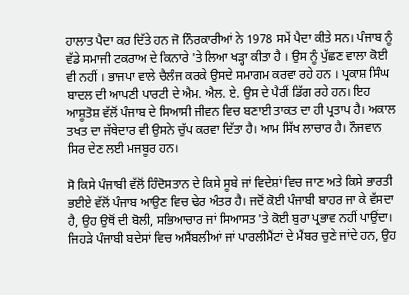ਹਾਲਾਤ ਪੈਦਾ ਕਰ ਦਿੱਤੇ ਹਨ ਜੋ ਨਿੰਰਕਾਰੀਆਂ ਨੇ 1978 ਸਮੇਂ ਪੈਦਾ ਕੀਤੇ ਸਨ। ਪੰਜਾਬ ਨੂੰ ਵੱਡੇ ਸਮਾਜੀ ਟਕਰਾਅ ਦੇ ਕਿਨਾਰੇ 'ਤੇ ਲਿਆ ਖੜ੍ਹਾ ਕੀਤਾ ਹੈ । ਉਸ ਨੂੰ ਪੁੱਛਣ ਵਾਲਾ ਕੋਈ ਵੀ ਨਹੀਂ । ਭਾਜਪਾ ਵਾਲੇ ਚੈਲੰਜ ਕਰਕੇ ਉਸਦੇ ਸਮਾਗਮ ਕਰਵਾ ਰਹੇ ਹਨ । ਪ੍ਰਕਾਸ਼ ਸਿੰਘ ਬਾਦਲ ਦੀ ਆਪਣੀ ਪਾਰਟੀ ਦੇ ਐਮ. ਐਲ. ਏ. ਉਸ ਦੇ ਪੈਰੀਂ ਡਿੱਗ ਰਹੇ ਹਨ। ਇਹ ਆਸ਼ੂਤੋਸ਼ ਵੱਲੋਂ ਪੰਜਾਬ ਦੇ ਸਿਆਸੀ ਜੀਵਨ ਵਿਚ ਬਣਾਈ ਤਾਕਤ ਦਾ ਹੀ ਪ੍ਰਤਾਪ ਹੈ। ਅਕਾਲ ਤਖਤ ਦਾ ਜੱਥੇਦਾਰ ਵੀ ਉਸਨੇ ਚੁੱਪ ਕਰਵਾ ਦਿੱਤਾ ਹੈ। ਆਮ ਸਿੱਖ ਲਾਚਾਰ ਹੈ। ਨੌਜਵਾਨ ਸਿਰ ਦੇਣ ਲਈ ਮਜਬੂਰ ਹਨ।

ਸੋ ਕਿਸੇ ਪੰਜਾਬੀ ਵੱਲੋਂ ਹਿੰਦੋਸਤਾਨ ਦੇ ਕਿਸੇ ਸੂਬੇ ਜਾਂ ਵਿਦੇਸ਼ਾਂ ਵਿਚ ਜਾਣ ਅਤੇ ਕਿਸੇ ਭਾਰਤੀ ਭਈਏ ਵੱਲੋਂ ਪੰਜਾਬ ਆਉਣ ਵਿਚ ਢੇਰ ਅੰਤਰ ਹੈ। ਜਦੋਂ ਕੋਈ ਪੰਜਾਬੀ ਬਾਹਰ ਜਾ ਕੇ ਵੱਸਦਾ ਹੈ, ਉਹ ਉਥੋਂ ਦੀ ਬੋਲੀ, ਸਭਿਆਚਾਰ ਜਾਂ ਸਿਆਸਤ 'ਤੇ ਕੋਈ ਬੁਰਾ ਪ੍ਰਭਾਵ ਨਹੀਂ ਪਾਉਂਦਾ। ਜਿਹੜੇ ਪੰਜਾਬੀ ਬਦੇਸਾਂ ਵਿਚ ਅਸੈਂਬਲੀਆਂ ਜਾਂ ਪਾਰਲੀਮੈਂਟਾਂ ਦੇ ਮੈਂਬਰ ਚੁਣੇ ਜਾਂਦੇ ਹਨ, ਉਹ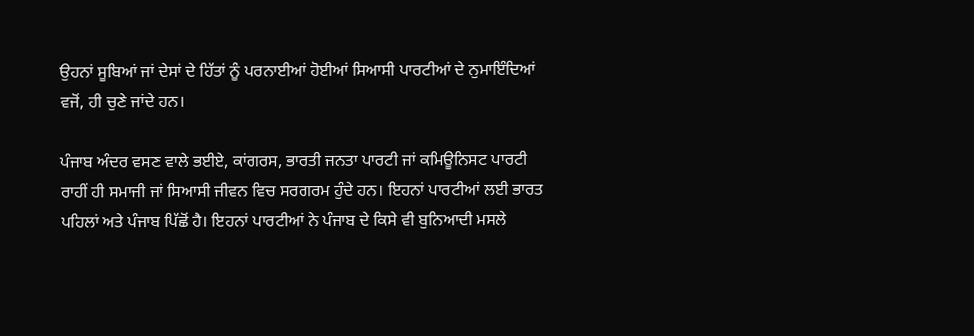ਉਹਨਾਂ ਸੂਬਿਆਂ ਜਾਂ ਦੇਸਾਂ ਦੇ ਹਿੱਤਾਂ ਨੂੰ ਪਰਨਾਈਆਂ ਹੋਈਆਂ ਸਿਆਸੀ ਪਾਰਟੀਆਂ ਦੇ ਨੁਮਾਇੰਦਿਆਂ ਵਜੋਂ, ਹੀ ਚੁਣੇ ਜਾਂਦੇ ਹਨ।

ਪੰਜਾਬ ਅੰਦਰ ਵਸਣ ਵਾਲੇ ਭਈਏ, ਕਾਂਗਰਸ, ਭਾਰਤੀ ਜਨਤਾ ਪਾਰਟੀ ਜਾਂ ਕਮਿਊਨਿਸਟ ਪਾਰਟੀ ਰਾਹੀਂ ਹੀ ਸਮਾਜੀ ਜਾਂ ਸਿਆਸੀ ਜੀਵਨ ਵਿਚ ਸਰਗਰਮ ਹੁੰਦੇ ਹਨ। ਇਹਨਾਂ ਪਾਰਟੀਆਂ ਲਈ ਭਾਰਤ ਪਹਿਲਾਂ ਅਤੇ ਪੰਜਾਬ ਪਿੱਛੋਂ ਹੈ। ਇਹਨਾਂ ਪਾਰਟੀਆਂ ਨੇ ਪੰਜਾਬ ਦੇ ਕਿਸੇ ਵੀ ਬੁਨਿਆਦੀ ਮਸਲੇ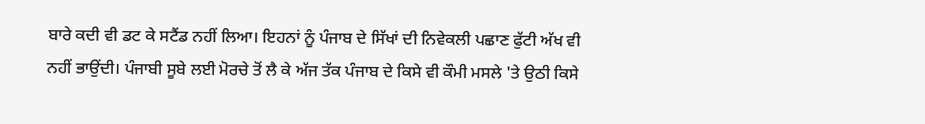ਬਾਰੇ ਕਦੀ ਵੀ ਡਟ ਕੇ ਸਟੈਂਡ ਨਹੀਂ ਲਿਆ। ਇਹਨਾਂ ਨੂੰ ਪੰਜਾਬ ਦੇ ਸਿੱਖਾਂ ਦੀ ਨਿਵੇਕਲੀ ਪਛਾਣ ਫੁੱਟੀ ਅੱਖ ਵੀ ਨਹੀਂ ਭਾਉਂਦੀ। ਪੰਜਾਬੀ ਸੂਬੇ ਲਈ ਮੋਰਚੇ ਤੋਂ ਲੈ ਕੇ ਅੱਜ ਤੱਕ ਪੰਜਾਬ ਦੇ ਕਿਸੇ ਵੀ ਕੌਮੀ ਮਸਲੇ 'ਤੇ ਉਠੀ ਕਿਸੇ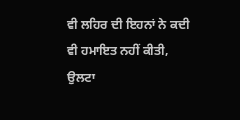ਵੀ ਲਹਿਰ ਦੀ ਇਹਨਾਂ ਨੇ ਕਦੀ ਵੀ ਹਮਾਇਤ ਨਹੀਂ ਕੀਤੀ, ਉਲਟਾ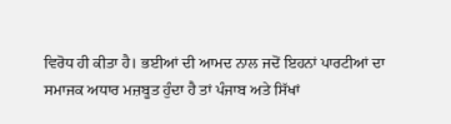ਵਿਰੋਧ ਹੀ ਕੀਤਾ ਹੈ। ਭਈਆਂ ਦੀ ਆਮਦ ਨਾਲ ਜਦੋਂ ਇਹਨਾਂ ਪਾਰਟੀਆਂ ਦਾ ਸਮਾਜਕ ਅਧਾਰ ਮਜ਼ਬੂਤ ਹੁੰਦਾ ਹੈ ਤਾਂ ਪੰਜਾਬ ਅਤੇ ਸਿੱਖਾਂ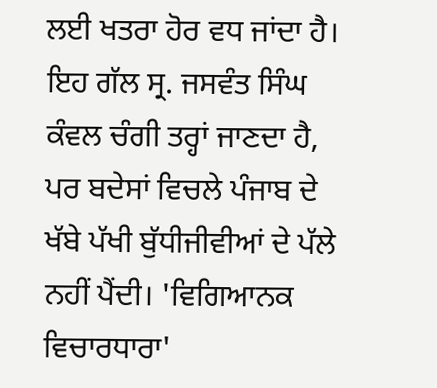ਲਈ ਖਤਰਾ ਹੋਰ ਵਧ ਜਾਂਦਾ ਹੈ। ਇਹ ਗੱਲ ਸ੍ਰ. ਜਸਵੰਤ ਸਿੰਘ ਕੰਵਲ ਚੰਗੀ ਤਰ੍ਹਾਂ ਜਾਣਦਾ ਹੈ, ਪਰ ਬਦੇਸਾਂ ਵਿਚਲੇ ਪੰਜਾਬ ਦੇ ਖੱਬੇ ਪੱਖੀ ਬੁੱਧੀਜੀਵੀਆਂ ਦੇ ਪੱਲੇ ਨਹੀਂ ਪੈਂਦੀ। 'ਵਿਗਿਆਨਕ ਵਿਚਾਰਧਾਰਾ'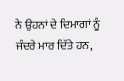ਨੇ ਉਹਨਾਂ ਦੇ ਦਿਮਾਗਾਂ ਨੂੰ ਜੰਦਰੇ ਮਾਰ ਦਿੱਤੇ ਹਨ,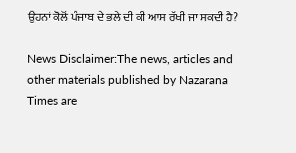ਉਹਨਾਂ ਕੋਲੋਂ ਪੰਜਾਬ ਦੇ ਭਲੇ ਦੀ ਕੀ ਆਸ ਰੱਖੀ ਜਾ ਸਕਦੀ ਹੈ?

News Disclaimer:The news, articles and other materials published by Nazarana Times are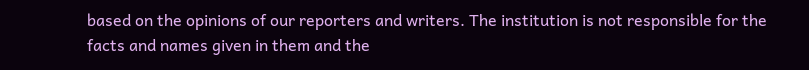based on the opinions of our reporters and writers. The institution is not responsible for the facts and names given in them and the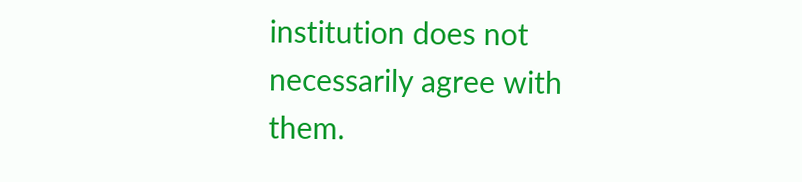institution does not necessarily agree with them.